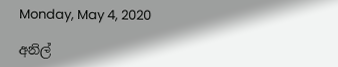Monday, May 4, 2020

අනිල්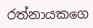රත්නායකගෙ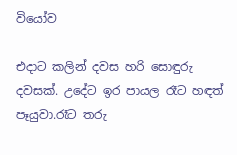වියෝව

එදාට කලින් දවස හරි සොඳුරු දවසක්. උදේට ඉර පායල රෑට හඳත් පෑයුවා.රෑට තරු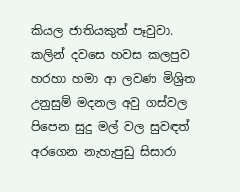කියල ජාතියකුත් පෑවුවා.
කලින් දවසෙ හවස කලපුව හරහා හමා ආ ලවණ මිශ්‍රිත උනුසුම් මදනල අවු ගස්වල පිපෙන සුදු මල් වල සුවඳත් අරගෙන නැහැපුඩු සිසාරා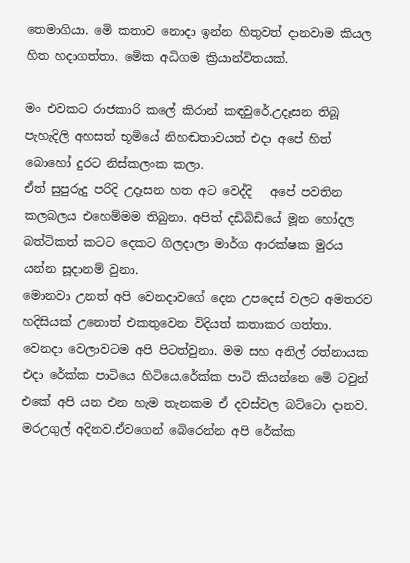තෙමාගියා. මෙි කතාව නොදා ඉන්න හිතුවත් දානවාම කියල හිත හදාගත්තා. මෙික අධිගම ක්‍රියාන්විතයක්.

මං එවකට රාජකාරි කලේ කිරාන් කඳවුරේ.උදෑසන තිබූ  පැහැදිලි අහසත් භූමියේ නිහඬතාවයත් එදා අපේ හිත් බොහෝ දුරට නිස්කලංක කලා.
ඒත් සුපුරුදු පරිදි උදෑසන හත අට වෙද්දි   අපේ පවතින කලබලය එහෙම්මම තිබුනා. අපිත් දඩිබිඩියේ මූන හෝදල බත්ටිකත් කටට දෙකට ගිලදාලා මාර්ග ආරක්ෂක මුරය යන්න සූදානම් වුනා.
මොනවා උනත් අපි වෙනදාවගේ දෙන උපදෙස් වලට අමතරව හදිසියක් උනොත් එකතුවෙන විදියත් කතාකර ගත්තා.
වෙනදා වෙලාවටම අපි පිටත්වුනා. මම සහ අනිල් රත්නායක  එදා රේක්ක පාටියෙ හිටියෙ.රේක්ක පාටි කියන්නෙ මෙි ටවුන් එකේ අපි යන එන හැම තැනකම ඒ දවස්වල බට්ටො දානව. මරඋගුල් අදිනව.ඒවගෙන් බෙිරෙන්න අපි රේක්ක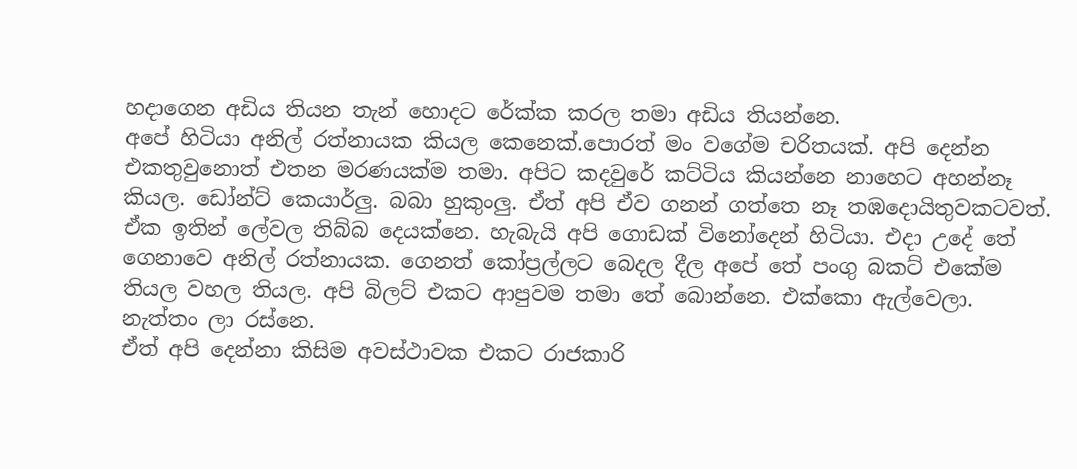හදාගෙන අඩිය තියන තැන් හොදට රේක්ක කරල තමා අඩිය තියන්නෙ.
අපේ හිටියා අනිල් රත්නායක කියල කෙනෙක්.පොරත් මං වගේම චරිතයක්. අපි දෙන්න එකතුවුනොත් එතන මරණයක්ම තමා. අපිට කදවුරේ කට්ටිය කියන්නෙ නාහෙට අහන්නෑ කියල. ඩෝන්ට් කෙයාර්ලු. බබා හුකුංලු. ඒත් අපි ඒව ගනන් ගත්තෙ නෑ තඹදොයිතුවකටවත්. ඒක ඉතින් ලේවල තිබ්බ දෙයක්නෙ. හැබැයි අපි ගොඩක් විනෝදෙන් හිටියා. එදා උදේ තේ ගෙනාවෙ අනිල් රත්නායක. ගෙනත් කෝප්‍රල්ලට බෙදල දීල අපේ තේ පංගු බකට් එකේම තියල වහල තියල. අපි බිලට් එකට ආපුවම තමා තේ බොන්නෙ. එක්කො ඇල්වෙලා. නැත්තං ලා රස්නෙ.
ඒත් අපි දෙන්නා කිසිම අවස්ථාවක එකට රාජකාරි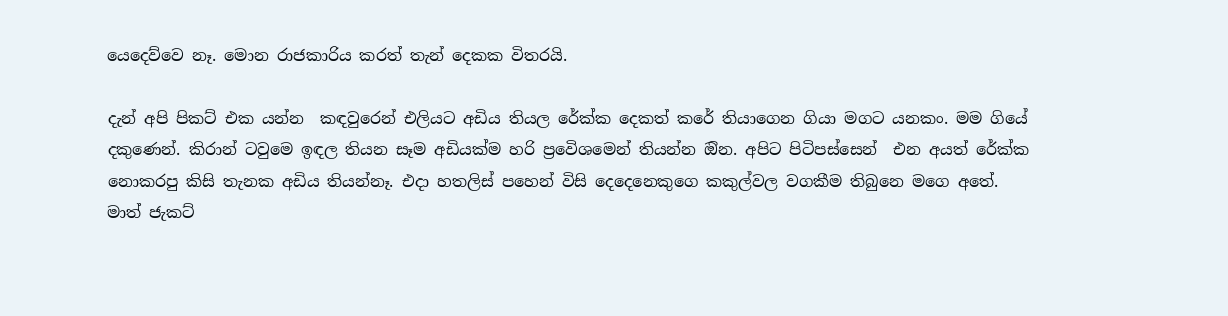යෙදෙව්වෙ නෑ. මොන රාජකාරිය කරත් තැන් දෙකක විතරයි.

දැන් අපි පිකට් එක යන්න  කඳවුරෙන් එලියට අඩිය තියල රේක්ක දෙකත් කරේ තියාගෙන ගියා මගට යනකං. මම ගියේ දකුණෙන්. කිරාන් ටවුමෙ ඉඳල තියන සෑම අඩියක්ම හරි ප්‍රවෙිශමෙන් තියන්න ඔින. අපිට පිටිපස්සෙන්  එන අයත් රේක්ක නොකරපු කිසි තැනක අඩිය තියන්නෑ. එදා හතලිස් පහෙන් විසි දෙදෙනෙකුගෙ කකුල්වල වගකීම තිබුනෙ මගෙ අතේ. මාත් ජැකට්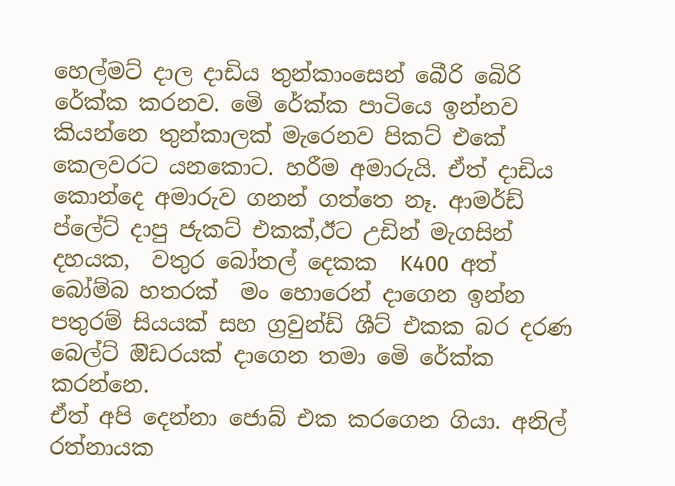හෙල්මට් දාල දාඩිය තුන්කාංසෙන් බෙීරි බෙිරි රේක්ක කරනව. මෙි රේක්ක පාටියෙ ඉන්නව කියන්නෙ තුන්කාලක් මැරෙනව පිකට් එකේ කෙලවරට යනකොට. හරීම අමාරුයි. ඒත් දාඩිය කොන්දෙ අමාරුව ගනන් ගත්තෙ නෑ. ආමර්ඩ් ප්ලේට් දාපු ජැකට් එකක්,ඊට උඩින් මැගසින් දහයක,  වතුර බෝතල් දෙකක  K400  අත් බෝම්බ හතරක්  මං හොරෙන් දාගෙන ඉන්න පතුරම් සියයක් සහ ග්‍රවුන්ඩ් ශීට් එකක බර දරණ බෙල්ට් ඔිඩරයක් දාගෙන තමා මෙි රේක්ක කරන්නෙ.
ඒත් අපි දෙන්නා ජොබ් එක කරගෙන ගියා. අනිල් රත්නායක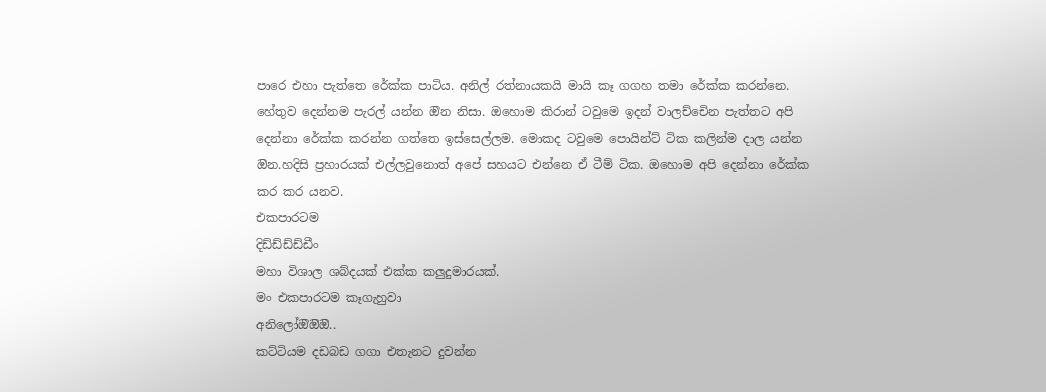පාරෙ එහා පැත්තෙ රේක්ක පාටිය. අනිල් රත්නායකයි මායි කෑ ගගහ තමා රේක්ක කරන්නෙ. හේතුව දෙන්නම පැරල් යන්න ඔින නිසා. ඔහොම කිරාන් ටවුමෙ ඉදන් වාලච්චෙින පැත්තට අපි දෙන්නා රේක්ක කරන්න ගත්තෙ ඉස්සෙල්ලම. මොකද ටවුමෙ පොයින්ට් ටික කලින්ම දාල යන්න ඔින.හදිසි ප්‍රහාරයක් එල්ලවුනොත් අපේ සහයට එන්නෙ ඒ ටීම් ටික. ඔහොම අපි දෙන්නා රේක්ක කර කර යනව.
එකපාරටම
දිඩ්ඩ්ඩ්ඩ්ඩීං
මහා විශාල ශබ්දයක් එක්ක කලුදුමාරයක්.
මං එකපාරටම කෑගැහුවා
අනිලෝඔිඔිඔි..
කට්ටියම දඩබඩ ගගා එතැනට දුවන්න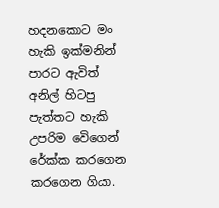හදනකොට මං හැකි ඉක්මනින් පාරට ඇවිත් අනිල් හිටපු පැත්තට හැකි උපරිම වෙිගෙන් රේක්ක කරගෙන කරගෙන ගියා.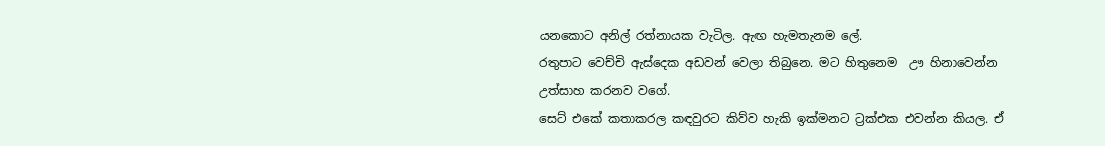යනකොට අනිල් රත්නායක වැටිල. ඇඟ හැමතැනම ලේ.
රතුපාට වෙච්චි ඇස්දෙක අඩවන් වෙලා තිබුනෙ. මට හිතුනෙම  ඌ හිනාවෙන්න උත්සාහ කරනව වගේ.
සෙට් එකේ කතාකරල කඳවුරට කිව්ව හැකි ඉක්මනට ට්‍රක්එක එවන්න කියල. ඒ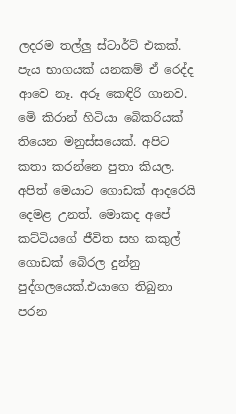ලදරම තල්ලු ස්ටාර්ට් එකක්. පැය භාගයක් යනකම් ඒ රෙද්ද ආවෙ නෑ. අරූ කෙඳිරි ගානව.
මෙි කිරාන් හිටියා බෙිකරියක් තියෙන මනුස්සයෙක්. අපිට කතා කරන්නෙ පුතා කියල. අපිත් මෙයාට ගොඩක් ආදරෙයි දෙමළ උනත්. මොකද අපේ කට්ටියගේ ජීවිත සහ කකුල් ගොඩක් බෙිරල දුන්නු පුද්ගලයෙක්.එයාගෙ තිබුනා පරන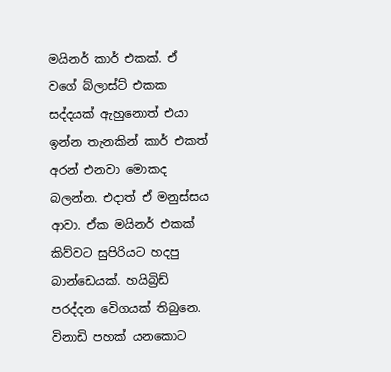මයිනර් කාර් එකක්. ඒ වගේ බ්ලාස්ට් එකක සද්දයක් ඇහුනොත් එයා ඉන්න තැනකින් කාර් එකත් අරන් එනවා මොකද බලන්න. එදාත් ඒ මනුස්සය ආවා. ඒක මයිනර් එකක් කිව්වට සුපිරියට හදපු බාන්ඩෙයක්. හයිබ්‍රිඩ් පරද්දන වෙිගයක් තිබුනෙ.
විනාඩි පහක් යනකොට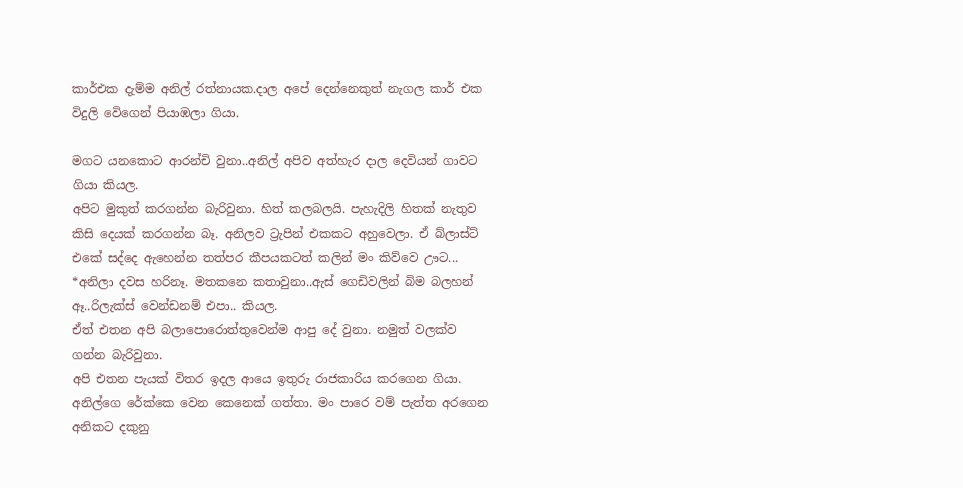කාර්එක දැම්ම අනිල් රත්නායක.දාල අපේ දෙන්නෙකුත් නැගල කාර් එක විදුලි වෙිගෙන් පියාඹලා ගියා.

මගට යනකොට ආරන්චි වුනා..අනිල් අපිව අත්හැර දාල දෙවියන් ගාවට ගියා කියල.
අපිට මුකුත් කරගන්න බැරිවුනා. හිත් කලබලයි. පැහැදිලි හිතක් නැතුව කිසි දෙයක් කරගන්න බෑ. අනිලව ට්‍රැපින් එකකට අහුවෙලා. ඒ බ්ලාස්ට් එකේ සද්දෙ ඇහෙන්න තත්පර කීපයකටත් කලින් මං කිව්වෙ ඌට...
*අනිලා දවස හරිනෑ. මතකනෙ කතාවුනා..ඇස් ගෙඩිවලින් බිම බලහන් ඈ..රිලැක්ස් වෙන්ඩනම් එපා.. කියල.
ඒත් එතන අපි බලාපොරොත්තුවෙන්ම ආපු දේ වුනා. නමුත් වලක්ව ගන්න බැරිවුනා.
අපි එතන පැයක් විතර ඉදල ආයෙ ඉතුරු රාජකාරිය කරගෙන ගියා. අනිල්ගෙ රේක්කෙ වෙන කෙනෙක් ගත්තා. මං පාරෙ වම් පැත්ත අරගෙන අනිකට දකුනු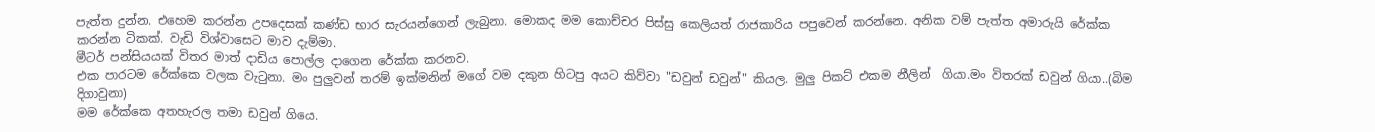පැත්ත දුන්න. එහෙම කරන්න උපදෙසක් කණ්ඩ භාර සැරයන්ගෙන් ලැබුනා. මොකද මම කොච්චර පිස්සු කෙලියත් රාජකාරිය පපුවෙන් කරන්නෙ. අනික වම් පැත්ත අමාරුයි රේක්ක කරන්න ටිකක්. වැඩි විශ්වාසෙට මාව දැම්මා.
මීටර් පන්සියයක් විතර මාත් දාඩිය පොල්ල දාගෙන රේක්ක කරනව.
එක පාරටම රේක්කෙ වලක වැටුනා. මං පුලුවන් තරම් ඉක්මනින් මගේ වම දකුන හිටපු අයට කිව්වා "ඩවුන් ඩවුන්" කියල. මුලු පිකට් එකම නීලින්  ගියා.මං විතරක් ඩවුන් ගියා..(බිම දිගාවුනා)
මම රේක්කෙ අතහැරල තමා ඩවුන් ගියෙ.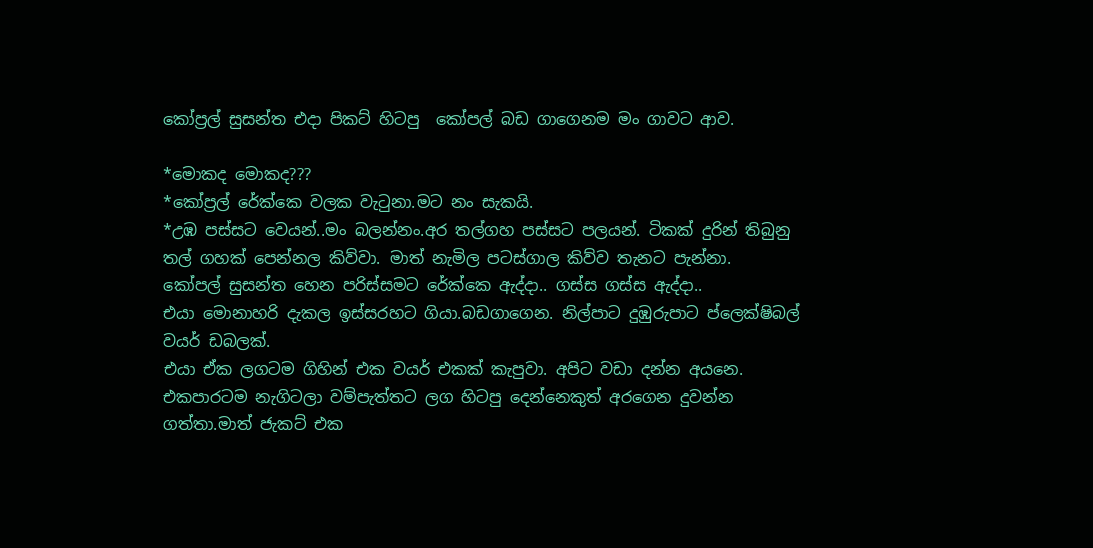කෝප්‍රල් සුසන්ත එදා පිකට් හිටපු  කෝපල් බඩ ගාගෙනම මං ගාවට ආව.

*මොකද මොකද???
*කෝප්‍රල් රේක්කෙ වලක වැටුනා.මට නං සැකයි.
*උඹ පස්සට වෙයන්..මං බලන්නං.අර තල්ගහ පස්සට පලයන්. ටිකක් දුරින් තිබුනු තල් ගහක් පෙන්නල කිව්වා. මාත් නැමිල පටස්ගාල කිව්ව තැනට පැන්නා.
කෝපල් සුසන්ත හෙන පරිස්සමට රේක්කෙ ඇද්දා.. ගස්ස ගස්ස ඇද්දා..
එයා මොනාහරි දැකල ඉස්සරහට ගියා.බඩගාගෙන. නිල්පාට දුඹුරුපාට ප්ලෙක්ෂිබල් වයර් ඩබලක්.
එයා ඒක ලගටම ගිහින් එක වයර් එකක් කැපුවා. අපිට වඩා දන්න අයනෙ. එකපාරටම නැගිටලා වම්පැත්තට ලග හිටපු දෙන්නෙකුත් අරගෙන දුවන්න ගත්තා.මාත් ජැකට් එක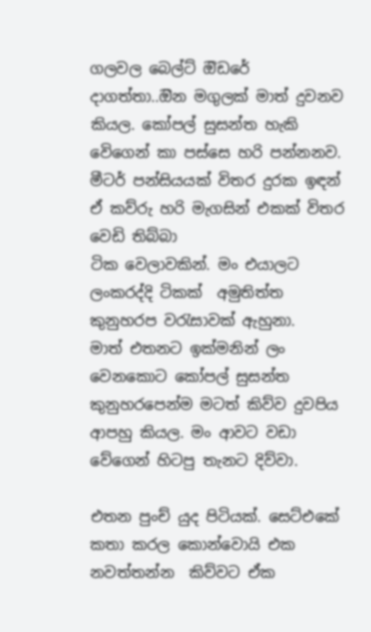ගලවල බෙල්ට් ඔිඩරේ දාගත්තා..ඔින මගුලක් මාත් දුවනව කියල. කෝපල් සුසන්ත හැකි වෙිගෙන් කා පස්සෙ හරි පන්නනව. මීටර් පන්සියයක් විතර දුරක ඉඳන් ඒ කව්රු හරි මැගසින් එකක් විතර වෙඩි තිබ්බා
ටික වෙලාවකින්. මං එයාලට ලංකරද්දි ටිකක්  අමුතිත්ත කුනුහරප වරැසාවක් ඇහුනා.
මාත් එතනට ඉක්මනින් ලං වෙනකොට කෝපල් සුසන්ත කුනුහරපෙන්ම මටත් කිව්ව දුවපිය ආපහු කියල. මං ආවට වඩා වේගෙන් හිටපු තැනට දිව්වා.

එතන පුංච් යුද පිටියක්. සෙට්එකේ කතා කරල කොන්වොයි එක නවත්තන්න  කිව්වට ඒක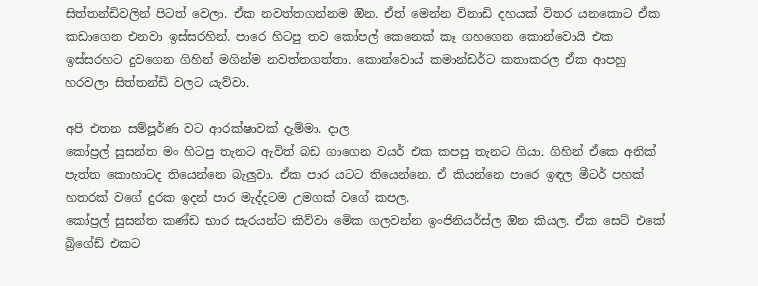සිත්තන්ඩිවලින් පිටත් වෙලා. ඒක නවත්තගන්නම ඔින. ඒත් මෙන්න විනාඩි දහයක් විතර යනකොට ඒක කඩාගෙන එනවා ඉස්සරහින්. පාරෙ හිටපු තව කෝපල් කෙනෙක් කෑ ගහගෙන කොන්වොයි එක ඉස්සරහට දුවගෙන ගිහින් මගින්ම නවත්තගත්තා. කොන්වොය් කමාන්ඩර්ට කතාකරල ඒක ආපහු හරවලා සිත්තන්ඩි වලට යැව්වා.

අපි එතන සම්පූර්ණ වට ආරක්ෂාවක් දැම්මා. දාල
කෝප්‍රල් සුසන්ත මං හිටපු තැනට ඇවිත් බඩ ගාගෙන වයර් එක කපපු තැනට ගියා. ගිහින් ඒකෙ අනික් පැත්ත කොහාටද තියෙන්නෙ බැලුවා. ඒක පාර යටට තියෙන්නෙ. ඒ කියන්නෙ පාරෙ ඉඳල මීටර් පහක් හතරක් වගේ දුරක ඉදන් පාර මැද්දටම උමගක් වගේ කපල.
කෝප්‍රල් සුසන්ත කණ්ඩ භාර සැරයන්ට කිව්වා මෙික ගලවන්න ඉංජිනියර්ස්ල ඔින කියල. ඒක සෙට් එකේ බ්‍රිගේඩ් එකට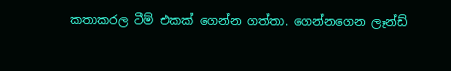කතාකරල ටීම් එකක් ගෙන්න ගත්තා. ගෙන්නගෙන ලෑන්ඩ්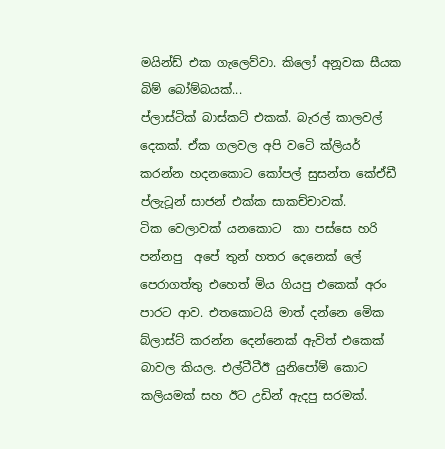මයින්ඩ් එක ගැලෙව්වා. කිලෝ අනූවක සීයක බිම් බෝම්බයක්...
ප්ලාස්ටික් බාස්කට් එකක්. බැරල් කාලවල් දෙකක්. ඒක ගලවල අපි වටෙි ක්ලියර් කරන්න හදනකොට කෝපල් සුසන්ත කේඒඩී ප්ලැටූන් සාජන් එක්ක සාකච්චාවක්.
ටික වෙලාවක් යනකොට  කා පස්සෙ හරි පන්නපු  අපේ තුන් හතර දෙනෙක් ලේ පෙරාගත්තු එහෙත් මිය ගියපු එකෙක් අරං පාරට ආව. එතකොටයි මාත් දන්නෙ මෙික බ්ලාස්ට් කරන්න දෙන්නෙක් ඇවිත් එකෙක් බාවල කියල. එල්ටීටීඊ යුනිපෝම් කොට කලියමක් සහ ඊට උඩින් ඇදපු සරමක්.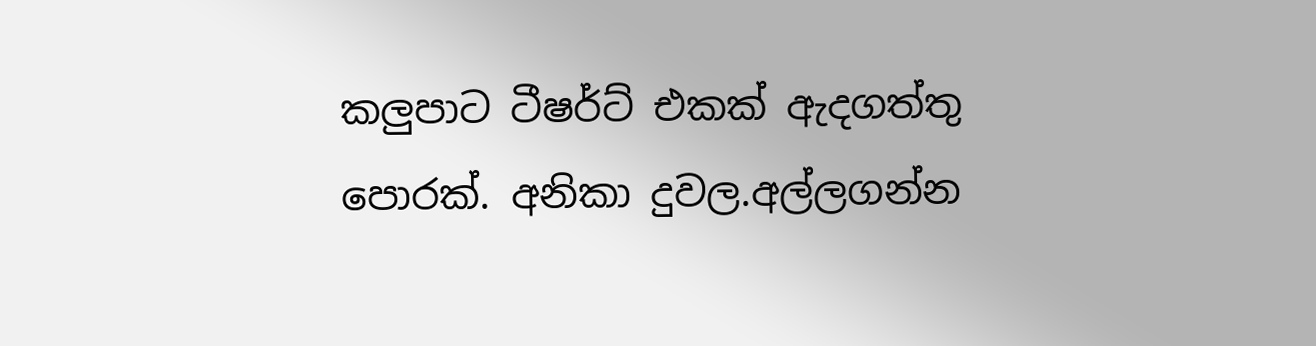කලුපාට ටීෂර්ට් එකක් ඇදගත්තු පොරක්. අනිකා දුවල.අල්ලගන්න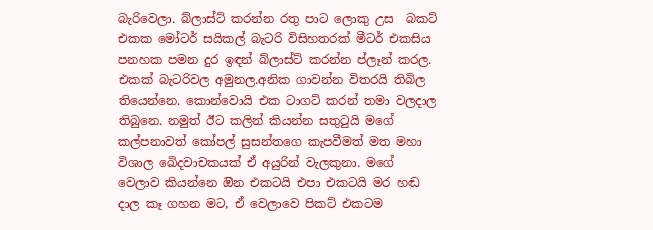බැරිවෙලා. බ්ලාස්ට් කරන්න රතු පාට ලොකු උස  බකට් එකක මෝටර් සයිකල් බැටරි විසිහතරක් මීටර් එකසිය පනහක පමන දුර ඉඳන් බ්ලාස්ට් කරන්න ප්ලෑන් කරල. එකක් බැටරිවල අමුනල.අනික ගාවන්න විතරයි තිබිල තියෙන්නෙ. කොන්වොයි එක ටාගට් කරන් තමා වලදාල තිබුනෙ. නමුත් ඊට කලින් කියන්න සතුටුයි මගේ කල්පනාවත් කෝපල් සුසන්තගෙ කැපවීමත් මත මහා විශාල ඛෙිදවාචකයක් ඒ අයුරින් වැලකුනා. මගේ වෙලාව කියන්නෙ ඔින එකටයි එපා එකටයි මර හඬ දාල කෑ ගහන මට, ඒ වෙලාවෙ පිකට් එකටම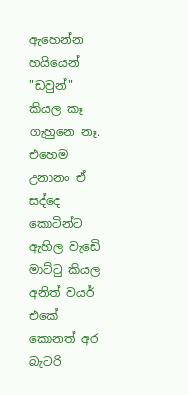ඇහෙන්න හයියෙන් "ඩවුන්" කියල කෑ ගැහුනෙ නෑ. එහෙම උනානං ඒ සද්දෙ කොටින්ට ඇහිල වැඩෙි මාට්ටු කියල අනිත් වයර් එකේ කොනත් අර බැටරි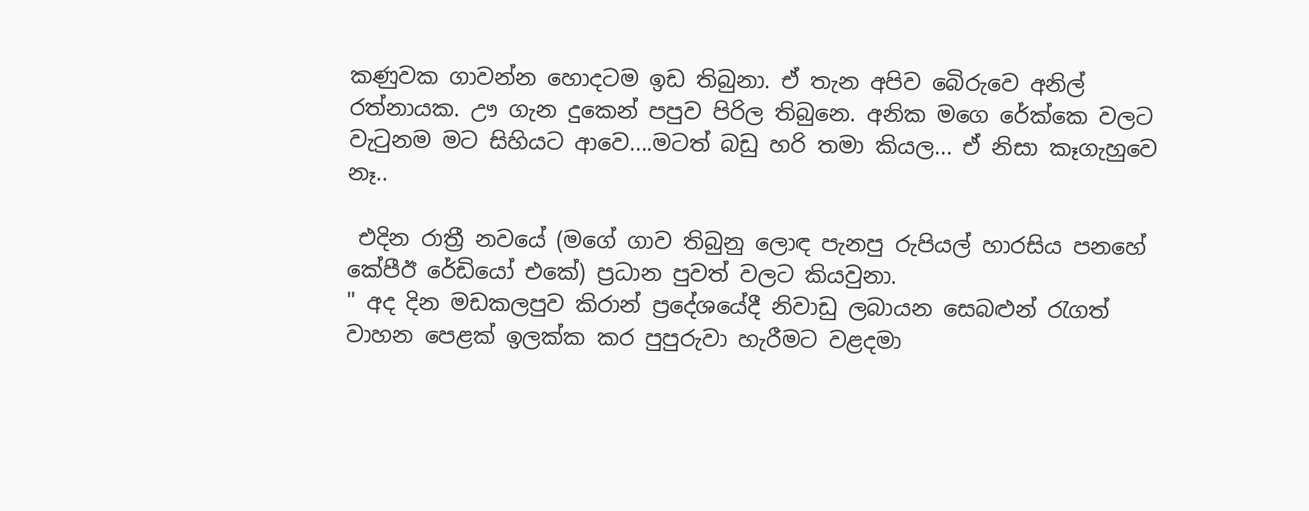කණුවක ගාවන්න හොදටම ඉඩ තිබුනා. ඒ තැන අපිව බෙිරුවෙ අනිල් රත්නායක. ඌ ගැන දුකෙන් පපුව පිරිල තිබුනෙ. අනික මගෙ රේක්කෙ වලට වැටුනම මට සිහියට ආවෙ....මටත් බඩු හරි තමා කියල... ඒ නිසා කෑගැහුවෙ නෑ..

 එදින රාත්‍රී නවයේ (මගේ ගාව තිබුනු ලොඳ පැනපු රුපියල් හාරසිය පනහේ කේපීඊ රේඩියෝ එකේ) ප්‍රධාන පුවත් වලට කියවුනා.
" අද දින මඩකලපුව කිරාන් ප්‍රදේශයේදී නිවාඩු ලබායන සෙබළුන් රැගත් වාහන පෙළක් ඉලක්ක කර පුපුරුවා හැරීමට වළදමා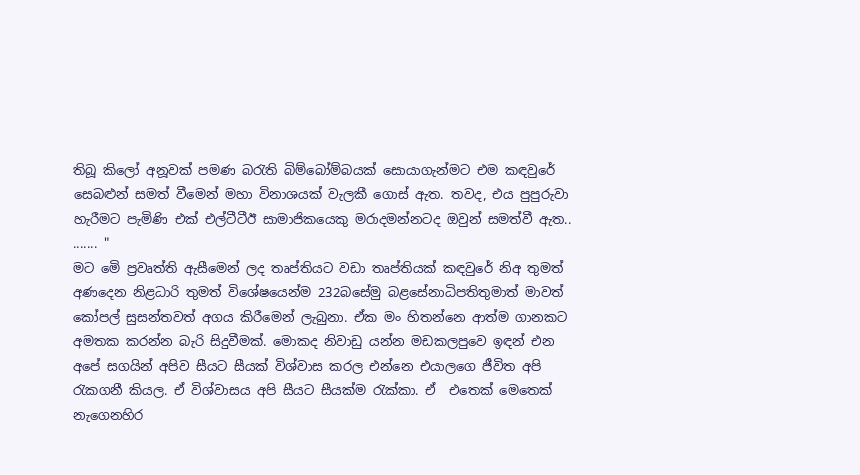තිබූ කිලෝ අනූවක් පමණ බරැති බිම්බෝම්බයක් සොයාගැන්මට එම කඳවුරේ සෙබළුන් සමත් වීමෙන් මහා විනාශයක් වැලකී ගොස් ඇත. තවද, එය පුපුරුවා හැරීමට පැමිණි එක් එල්ටීටීඊ සාමාජිකයෙකු මරාදමන්නටද ඔවුන් සමත්වී ඇත.. ....... "
මට මෙි ප්‍රවෘත්ති ඇසීමෙන් ලද තෘප්තියට වඩා තෘප්තියක් කඳවුරේ නිඅ තුමත් අණදෙන නිළධාරි තුමත් විශේෂයෙන්ම 232බසේමු බළසේනාධිපතිතුමාත් මාවත් කෝපල් සුසන්තවත් අගය කිරීමෙන් ලැබුනා. ඒක මං හිතන්නෙ ආත්ම ගානකට අමතක කරන්න බැරි සිදුවීමක්. මොකද නිවාඩු යන්න මඩකලපුවෙ ඉඳන් එන අපේ සගයින් අපිව සීයට සීයක් විශ්වාස කරල එන්නෙ එයාලගෙ ජීවිත අපි රැකගනී කියල. ඒ විශ්වාසය අපි සීයට සීයක්ම රැක්කා. ඒ  එතෙක් මෙතෙක්  නැගෙනහිර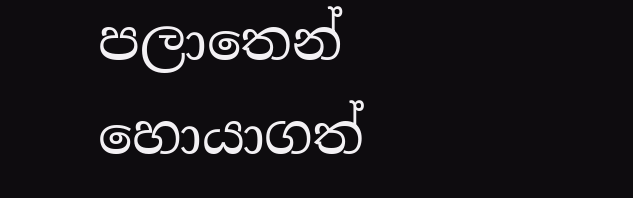පලාතෙන් හොයාගත්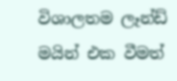විශාලතම ලෑන්ඩ් මයින් එක වීමත්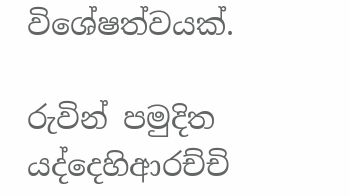විශේෂත්වයක්.

රුවින් පමුදිත යද්දෙහිආරච්චි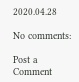2020.04.28

No comments:

Post a Comment